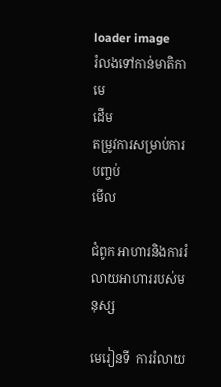loader image
រំលងទៅកាន់មាតិកាមេ
ដើម
តម្រូវការសម្រាប់ការបញ្ចប់
មើល

ជំពូក អាហារនិងការរំលាយអាហាររបស់មនុស្ស

មេរៀនទី  ការរំលាយ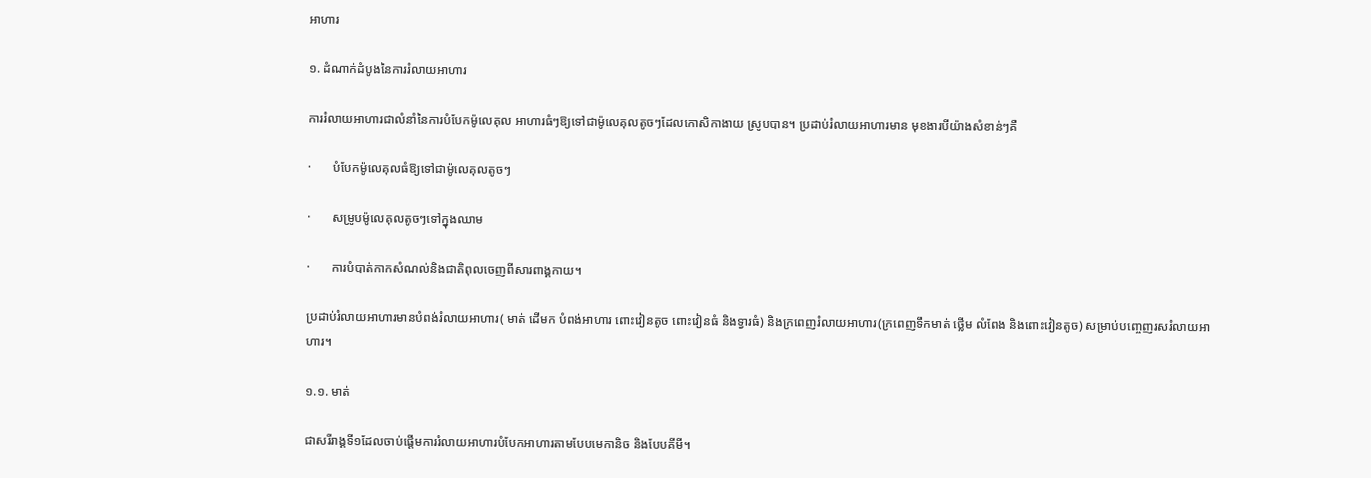អាហារ

១. ដំណាក់ដំបូងនៃការរំលាយអាហារ

ការរំលាយអាហារជាលំនាំនៃការបំបែកម៉ូលេគុល អាហារធំៗឱ្យទៅជាម៉ូលេគុលតូចៗដែលកោសិកាងាយ ស្រូបបាន។ ប្រដាប់រំលាយអាហារមាន មុខងារបីយ៉ាងសំខាន់ៗគឺ

·       បំបែកម៉ូលេគុលធំឱ្យទៅជាម៉ូលេគុលតូចៗ

·       សម្រូបម៉ូលេគុលតូចៗទៅក្នុងឈាម

·       ការបំបាត់កាកសំណល់និងជាតិពុលចេញពីសារពាង្គកាយ។

ប្រដាប់រំលាយអាហារមានបំពង់រំលាយអាហារ( មាត់ ដើមក បំពង់អាហារ ពោះវៀនតូច ពោះវៀនធំ និងទ្វារធំ) និងក្រពេញរំលាយអាហារ(ក្រពេញទឹកមាត់ ថ្លើម លំពែង និងពោះវៀនតូច) សម្រាប់បញ្ចេញរសរំលាយអាហារ។

១.១. មាត់

ជាសរីរាង្គទី១ដែលចាប់ផ្តើមការរំលាយអាហារបំបែកអាហារតាមបែបមេកានិច និងបែបគីមី។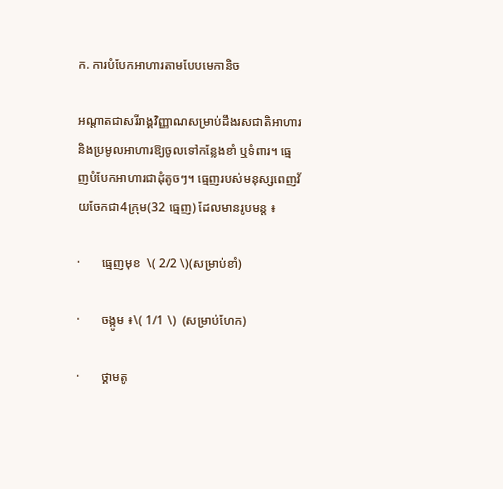ក. ការបំបែកអាហារតាមបែបមេកានិច

អណ្តាតជាសរីរាង្គវិញ្ញាណសម្រាប់ដឹងរសជាតិអាហារ និងប្រមូលអាហារឱ្យចូលទៅកន្លែងខាំ ឬទំពារ។ ធ្មេញបំបែកអាហារជាដុំតូចៗ។ ធ្មេញរបស់មនុស្សពេញវ័យចែកជា4ក្រុម(32 ធ្មេញ) ដែលមានរូបមន្ត ៖

·       ធ្មេញមុខ  \( 2/2 \)(សម្រាប់ខាំ)

·       ចង្កូម ៖\( 1/1 \)  (សម្រាប់ហែក)

·       ថ្គាមតូ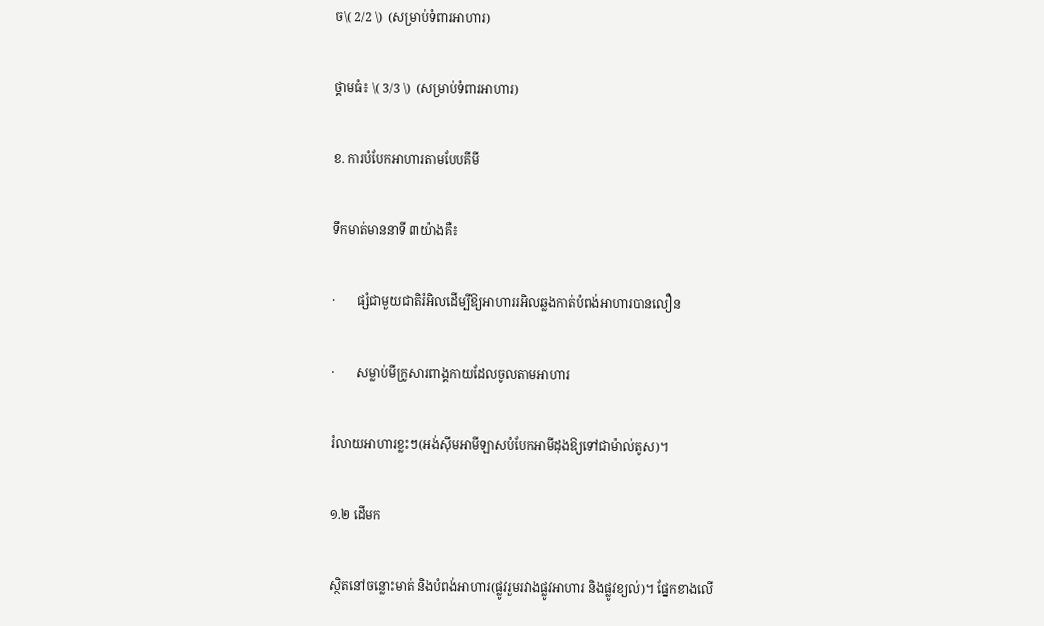ច\( 2/2 \)  (សម្រាប់ទំពារអាហារ)

ថ្គាមធំ៖ \( 3/3 \)  (សម្រាប់ទំពារអាហារ)

ខ. ការបំបែកអាហារតាមបែបគីមី

ទឹកមាត់មាននាទី ៣យ៉ាងគឺ៖

·       ផ្សំជាមួយជាតិរំអិលដើម្បីឱ្យអាហាររអិលឆ្លងកាត់បំពង់អាហារបានលឿន

·       សម្លាប់មីក្រូសារពាង្គកាយដែលចូលតាមអាហារ

រំលាយអាហារខ្លះៗ(អង់ស៊ីមអាមីឡាសបំបែកអាមីដុងឱ្យទៅជាម៉ាល់តូស)។

១.២ ដើមក

ស្ថិតនៅចន្លោះមាត់ និងបំពង់អាហារ(ផ្លូវរួមរវាងផ្លូវអាហារ និងផ្លូវខ្យល់)។ ផ្នែកខាងលើ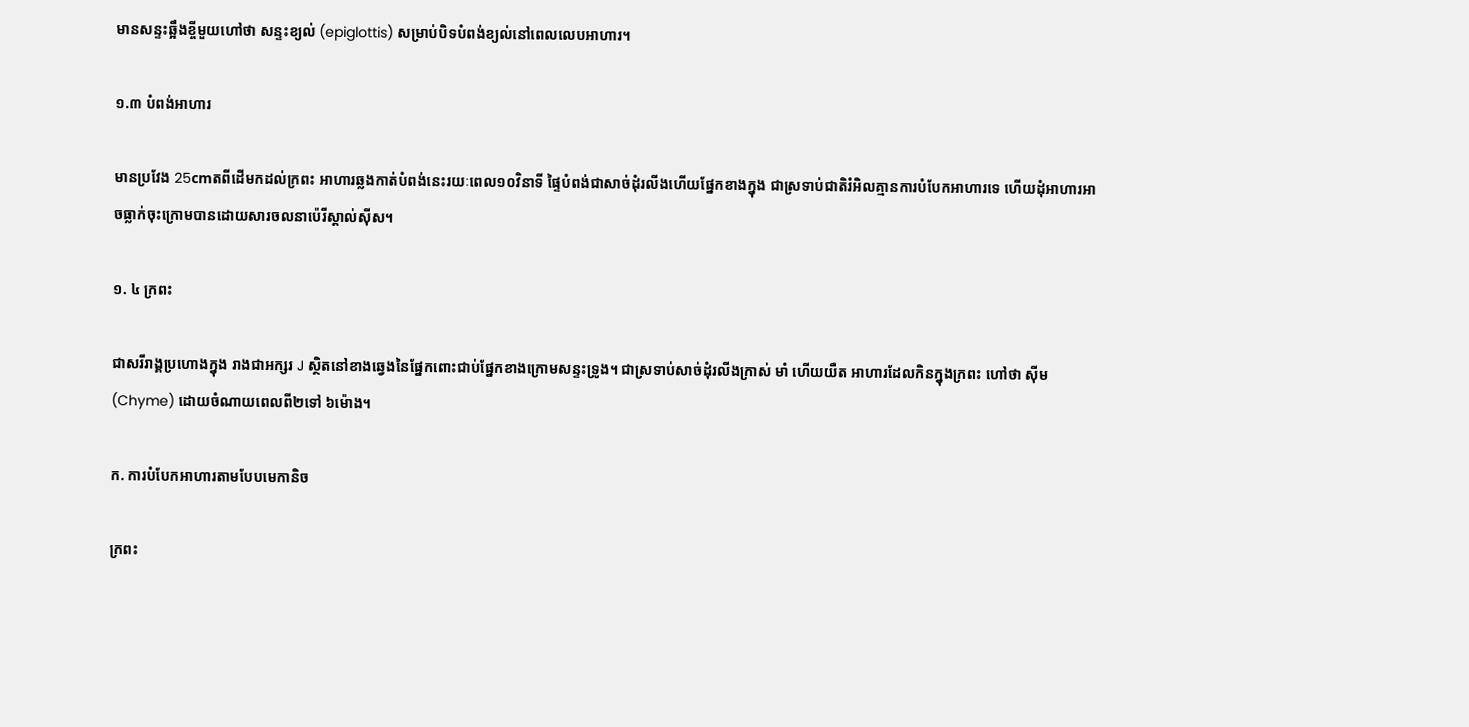មានសន្ទះឆ្អឹងខ្ចីមួយហៅថា សន្ទះខ្យល់ (epiglottis) សម្រាប់បិទបំពង់ខ្យល់នៅពេលលេបអាហារ។

១.៣ បំពង់អាហារ

មានប្រវែង 25cmតពីដើមកដល់ក្រពះ អាហារឆ្លងកាត់បំពង់នេះរយៈពេល១០វិនាទី ផ្ទៃបំពង់ជាសាច់ដុំរលីងហើយផ្នែកខាងក្នុង ជាស្រទាប់ជាតិរំអិលគ្មានការបំបែកអាហារទេ ហើយដុំអាហារអាចធ្លាក់ចុះក្រោមបានដោយសារចលនាប៉េរីស្តាល់ស៊ីស។

១. ៤ ក្រពះ

ជាសរីរាង្គប្រហោងក្នុង រាងជាអក្សរ J ស្ថិតនៅខាងឆ្វេងនៃផ្នែកពោះជាប់ផ្នែកខាងក្រោមសន្ទះទ្រូង។ ជាស្រទាប់សាច់ដុំរលីងក្រាស់ មាំ ហើយយឺត អាហារដែលកិនក្នុងក្រពះ ហៅថា ស៊ីម (Chyme) ដោយចំណាយពេលពី២ទៅ ៦ម៉ោង។

ក. ការបំបែកអាហារតាមបែបមេកានិច

ក្រពះ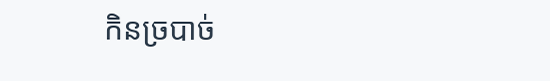កិនច្របាច់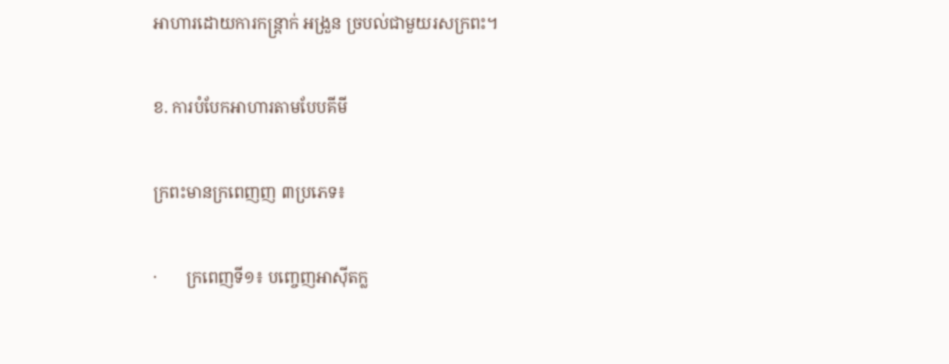អាហារដោយការកន្ត្រាក់ អង្រួន ច្របល់ជាមួយរសក្រពះ។

ខ. ការបំបែកអាហារតាមបែបគីមី

ក្រពះមានក្រពេញញ ៣ប្រភេទ៖

·       ក្រពេញទី១៖ បញ្ចេញអាស៊ីតក្ល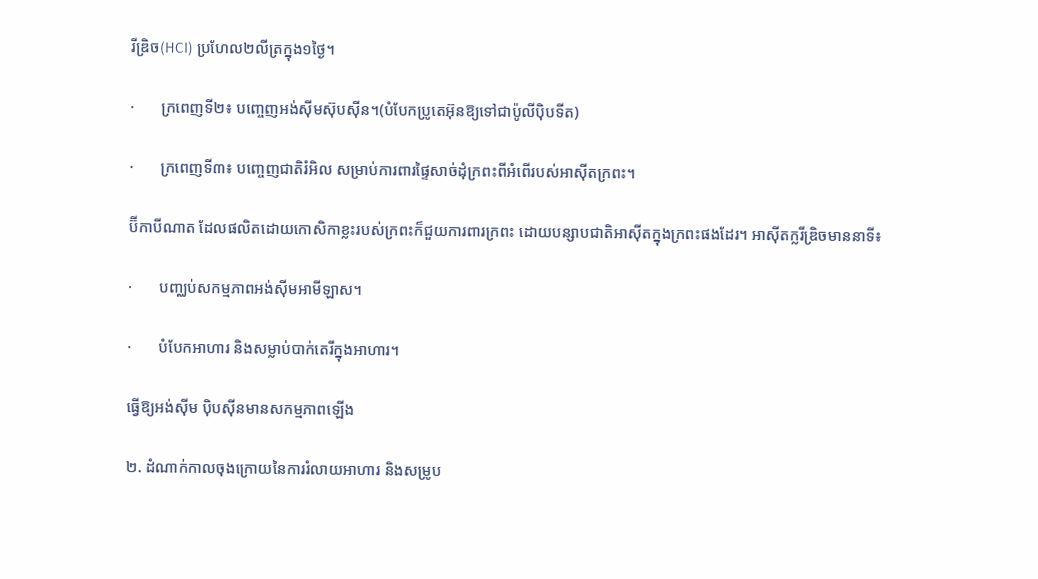រីឌ្រិច(HCI) ប្រហែល២លីត្រក្នុង១ថ្ងៃ។

·       ក្រពេញទី២៖ បញ្ចេញអង់ស៊ីមស៊ុបស៊ីន។(បំបែកប្រូតេអ៊ុនឱ្យទៅជាប៉ូលីប៉ិបទីត)

·       ក្រពេញទី៣៖ បញ្ចេញជាតិរំអិល សម្រាប់ការពារផ្ទៃសាច់ដុំក្រពះពីអំពើរបស់អាស៊ីតក្រពះ។

ប៊ីកាបីណាត ដែលផលិតដោយកោសិកាខ្លះរបស់ក្រពះក៏ជួយការពារក្រពះ ដោយបន្សាបជាតិអាស៊ីតក្នុងក្រពះផងដែរ។ អាស៊ីតក្លរីឌ្រិចមាននាទី៖

·       បញ្ឈប់សកម្មភាពអង់ស៊ីមអាមីឡាស។

·       បំបែកអាហារ និងសម្លាប់បាក់តេរីក្នុងអាហារ។

ធ្វើឱ្យអង់ស៊ីម ប៉ិបស៊ីនមានសកម្មភាពឡើង

២. ដំណាក់កាលចុងក្រោយនៃការរំលាយអាហារ និងសម្រូប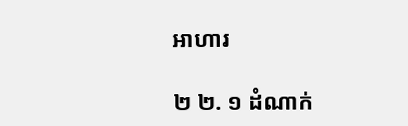អាហារ

២ ២. ១ ដំណាក់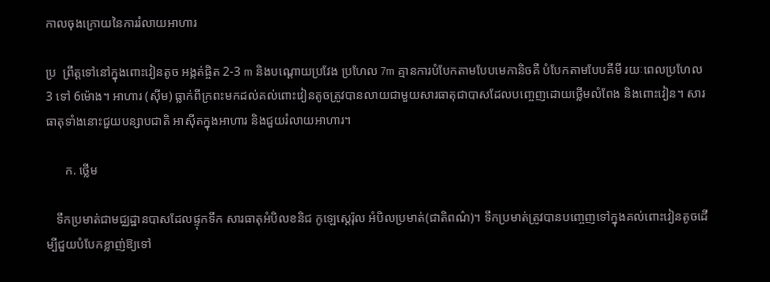កាលចុងក្រោយនៃការរំលាយអាហារ

ប្រ  ព្រឹត្តទៅនៅក្នុងពោះវៀនតូច អង្កត់ផ្ចិត 2-3 m និងបណ្តោយប្រវែង ប្រហែល 7m គ្មានការបំបែកតាមបែបមេកានិចគឺ បំបែកតាមបែបគីមី រយៈពេលប្រហែល 3 ទៅ 6ម៉ោង។ អាហារ (ស៊ីម) ធ្លាក់ពីក្រពះមកដល់គល់ពោះវៀនតូចត្រូវបានលាយជាមួយសារធាតុជាបាសដែលបញ្ចេញដោយថ្លើមលំពែង និងពោះវៀន។ សារធាតុទាំងនោះជួយបន្សាបជាតិ អាស៊ីតក្នុងអាហារ និងជួយរំលាយអាហារ។

      ក. ថ្លើម

   ទឹកប្រមាត់ជាមជ្ឈដ្ឋានបាសដែលផ្ទុកទឹក សារធាតុអំបិលខនិជ កូឡេស្តេរ៉ុល អំបិលប្រមាត់(ជាតិពណ៌)។ ទឹកប្រមាត់ត្រូវបានបញ្ចេញទៅក្នុងគល់ពោះវៀនតូចដើម្បីជួយបំបែកខ្លាញ់ឱ្យទៅ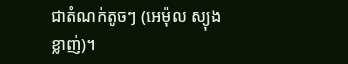ជាតំណក់តូចៗ (អេម៉ុល ស្យុងខ្លាញ់)។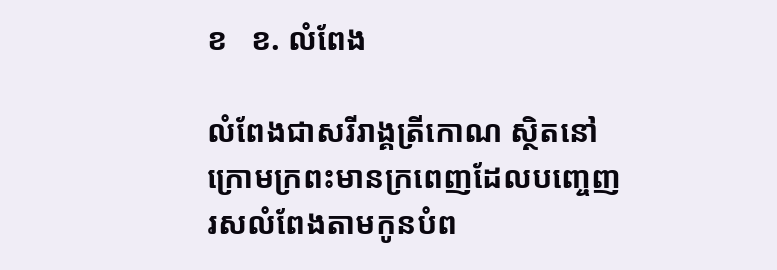ខ   ខ. លំពែង

លំពែងជាសរីរាង្គត្រីកោណ ស្ថិតនៅក្រោមក្រពះមានក្រពេញដែលបញ្ចេញរសលំពែងតាមកូនបំព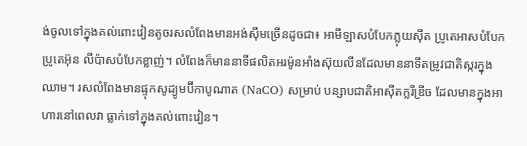ង់ចូលទៅក្នុងគល់ពោះវៀនតូចរសលំពែងមានអង់ស៊ីមច្រើនដូចជា៖ អាមីឡាសបំបែកភ្លុយស៊ីត ប្រូតេអាសបំបែកប្រូតេអ៊ុន លីប៉ាសបំបែកខ្លាញ់។ លំពែងក៏មាននាទីផលិតអរម៉ូនអាំងស៊ុយលីនដែលមាននាទីតម្រូវជាតិស្ករក្នុងឈាម។ រសលំពែងមានផ្ទុកសូដ្យូមប៊ីកាបូណាត (NaCO) សម្រាប់ បន្សាបជាតិអាស៊ីតក្លរីឌ្រីច ដែលមានក្នុងអាហារនៅពេលវា ធ្លាក់ទៅក្នុងគល់ពោះវៀន។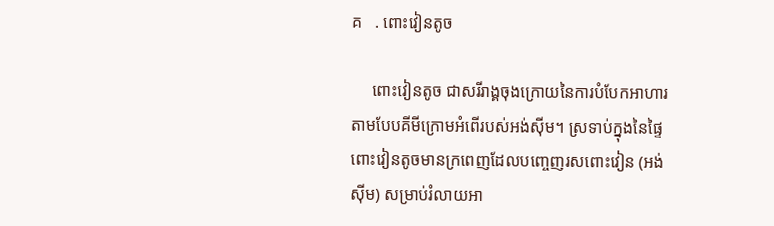គ   . ពោះវៀនតូច

     ពោះវៀនតូច ជាសរីរាង្គចុងក្រោយនៃការបំបែកអាហារតាមបែបគីមីក្រោមអំពើរបស់អង់ស៊ីម។ ស្រទាប់ក្នុងនៃផ្ទៃពោះវៀនតូចមានក្រពេញដែលបញ្ចេញរសពោះវៀន (អង់ស៊ីម) សម្រាប់រំលាយអា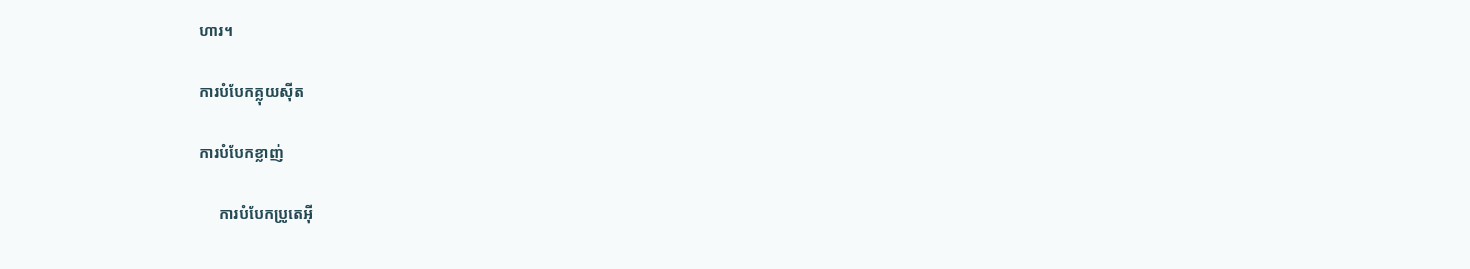ហារ។

ការបំបែកគ្លុយស៊ីត

ការបំបែកខ្លាញ់

     ការបំបែកប្រូតេអ៊ី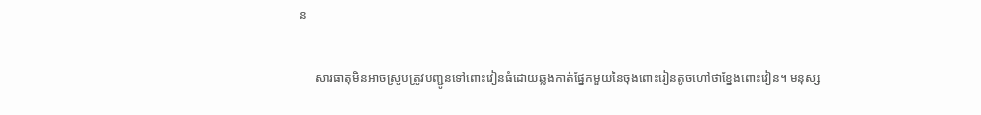ន

     សារធាតុមិនអាចស្រូបត្រូវបញ្ជូនទៅពោះវៀនធំដោយឆ្លងកាត់ផ្នែកមួយនៃចុងពោះរៀនតូចហៅថាខ្នែងពោះវៀន។ មនុស្ស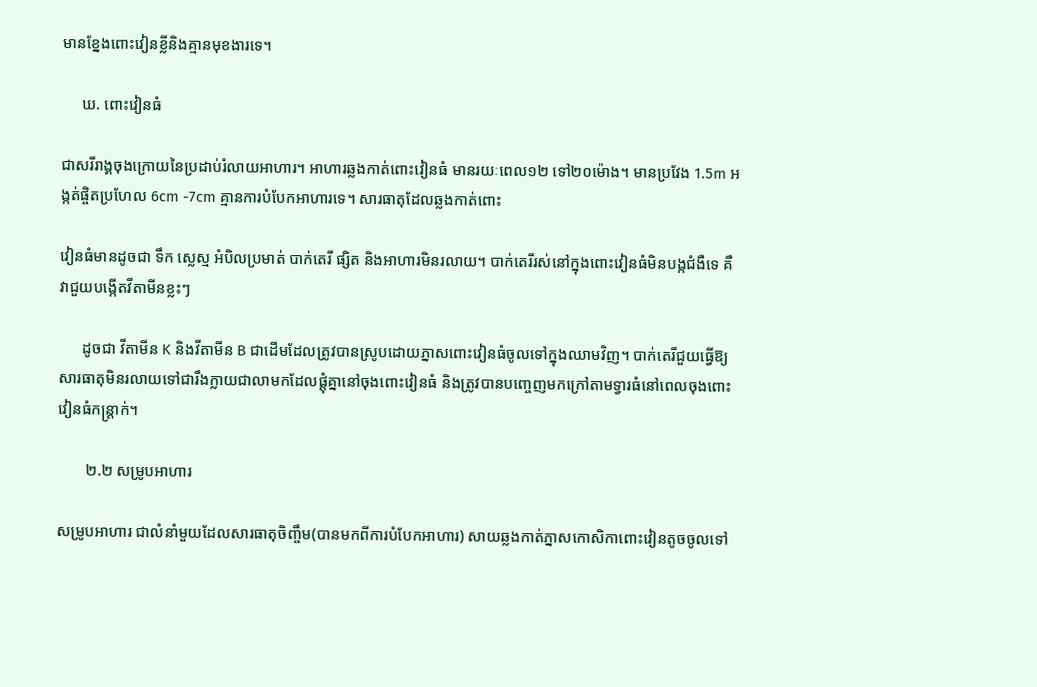មានខ្នែងពោះវៀនខ្លីនិងគ្មានមុខងារទេ។

     ឃ. ពោះវៀនធំ

ជាសរីរាង្គចុងក្រោយនៃប្រដាប់រំលាយអាហារ។ អាហារឆ្លងកាត់ពោះវៀនធំ មានរយៈពេល១២ ទៅ២០ម៉ោង។ មានប្រវែង 1.5m អង្កត់ផ្ចិតប្រហែល 6cm -7cm គ្មានការបំបែកអាហារទេ។ សារធាតុដែលឆ្លងកាត់ពោះ

វៀនធំមានដូចជា ទឹក ស្លេស្ម អំបិលប្រមាត់ បាក់តេរី ផ្សិត និងអាហារមិនរលាយ។ បាក់តេរីរស់នៅក្នុងពោះវៀនធំមិនបង្កជំងឺទេ គឺវាជួយបង្កើតវីតាមីនខ្លះៗ

      ដូចជា វីតាមីន K និងវីតាមីន B ជាដើមដែលត្រូវបានស្រូបដោយភ្នាសពោះវៀនធំចូលទៅក្នុងឈាមវិញ។ បាក់តេរីជួយធ្វើឱ្យសារធាតុមិនរលាយទៅជារឹងក្លាយជាលាមកដែលផ្តុំគ្នានៅចុងពោះវៀនធំ និងត្រូវបានបញ្ចេញមកក្រៅតាមទ្វារធំនៅពេលចុងពោះវៀនធំកន្ត្រាក់។

       ២.២ សម្រូបអាហារ

សម្រូបអាហារ ជាលំនាំមួយដែលសារធាតុចិញ្ចឹម(បានមកពីការបំបែកអាហារ) សាយឆ្លងកាត់ភ្នាសកោសិកាពោះវៀនតូចចូលទៅ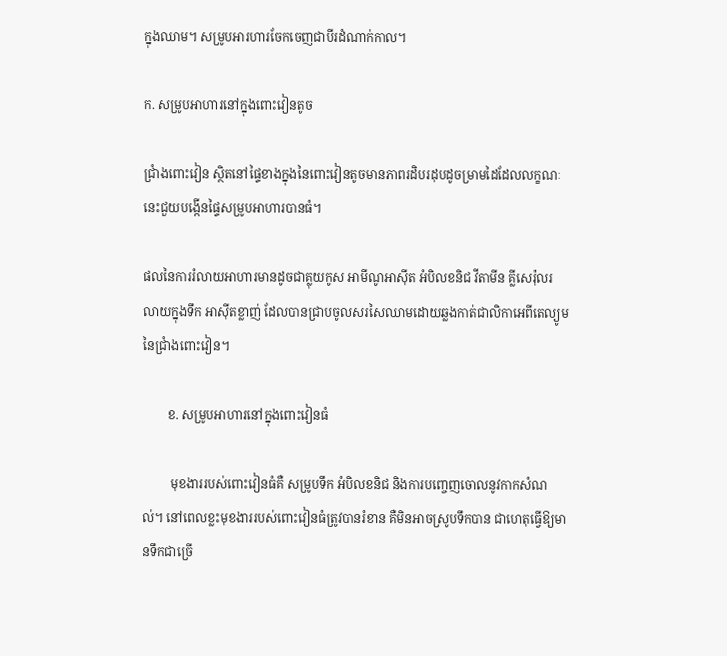ក្នុងឈាម។ សម្រូបអារហារចែកចេញជាបីរដំណាក់កាល។

ក. សម្រូបអាហារនៅក្នុងពោះវៀនតូច

ជ្រាំងពោះវៀន ស្ថិតនៅផ្ទៃខាងក្នុងនៃពោះវៀនតូចមានភាពរដិបរដុបដូចម្រាមដៃដែលលក្ខណៈនេះជួយបង្កើនផ្ទៃសម្រូបអាហារបានធំ។

ផលនៃការរំលាយអាហារមានដូចជាគ្លុយកូស អាមីណូអាស៊ីត អំបិលខនិជ វីតាមីន គ្លីសេរ៉ុលរលាយក្នុងទឹក អាស៊ីតខ្លាញ់ ដែលបានជ្រាបចូលសរសៃឈាមដោយឆ្លងកាត់ជាលិកាអេពីតេល្យូមនៃជ្រាំងពោះវៀន។

        ខ. សម្រូបអាហារនៅក្នុងពោះវៀនធំ

         មុខងាររបស់ពោះវៀនធំគឺ សម្រូបទឹក អំបិលខនិជ និងការបញ្ចេញចោលនូវកាកសំណល់។ នៅពេលខ្លះមុខងាររបស់ពោះវៀនធំត្រូវបានរំខាន គឺមិនអាចស្រូបទឹកបាន ជាហេតុធ្វើឱ្យមានទឹកជាច្រើ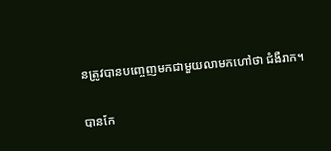នត្រូវបានបញ្ចេញមកជាមួយលាមកហៅថា ជំងឺរាក។

បានកែ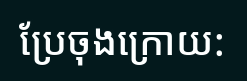ប្រែចុងក្រោយ: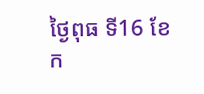ថ្ងៃពុធ ទី16 ខែក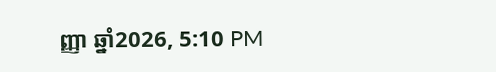ញ្ញា ឆ្នាំ2026, 5:10 PM